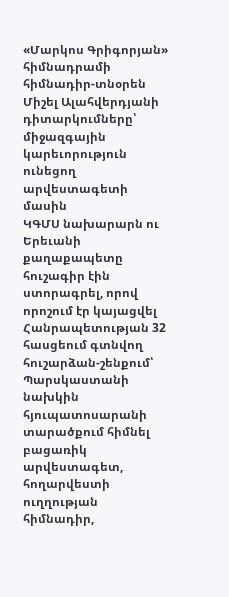«Մարկոս Գրիգորյան» հիմնադրամի հիմնադիր-տնօրեն Միշել Ալահվերդյանի դիտարկումները՝ միջազգային կարեւորություն ունեցող արվեստագետի մասին
ԿԳՄՍ նախարարն ու Երեւանի քաղաքապետը հուշագիր էին ստորագրել, որով որոշում էր կայացվել Հանրապետության 32 հասցեում գտնվող հուշարձան-շենքում՝ Պարսկաստանի նախկին հյուպատոսարանի տարածքում հիմնել բացառիկ արվեստագետ, հողարվեստի ուղղության հիմնադիր,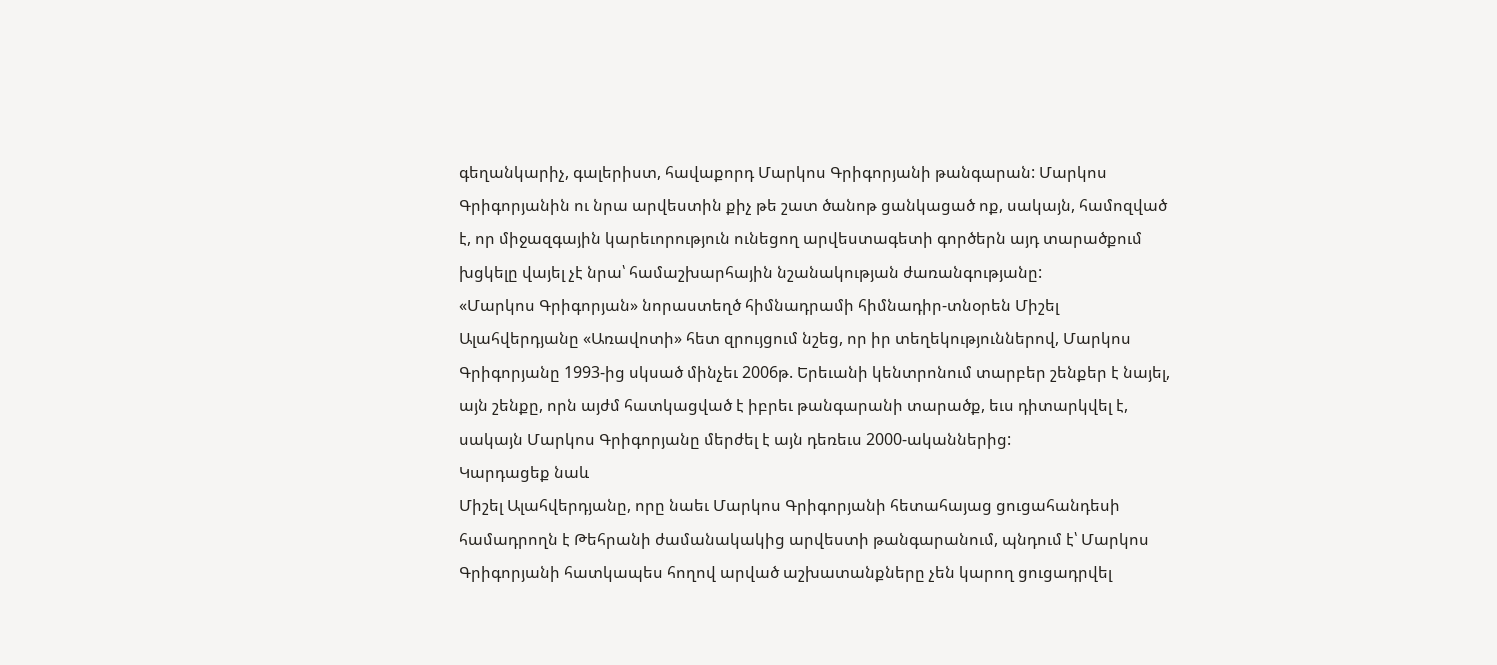գեղանկարիչ, գալերիստ, հավաքորդ Մարկոս Գրիգորյանի թանգարան: Մարկոս Գրիգորյանին ու նրա արվեստին քիչ թե շատ ծանոթ ցանկացած ոք, սակայն, համոզված է, որ միջազգային կարեւորություն ունեցող արվեստագետի գործերն այդ տարածքում խցկելը վայել չէ նրա՝ համաշխարհային նշանակության ժառանգությանը:
«Մարկոս Գրիգորյան» նորաստեղծ հիմնադրամի հիմնադիր-տնօրեն Միշել Ալահվերդյանը «Առավոտի» հետ զրույցում նշեց, որ իր տեղեկություններով, Մարկոս Գրիգորյանը 1993-ից սկսած մինչեւ 2006թ. Երեւանի կենտրոնում տարբեր շենքեր է նայել, այն շենքը, որն այժմ հատկացված է իբրեւ թանգարանի տարածք, եւս դիտարկվել է, սակայն Մարկոս Գրիգորյանը մերժել է այն դեռեւս 2000-ականներից:
Կարդացեք նաև
Միշել Ալահվերդյանը, որը նաեւ Մարկոս Գրիգորյանի հետահայաց ցուցահանդեսի համադրողն է Թեհրանի ժամանակակից արվեստի թանգարանում, պնդում է՝ Մարկոս Գրիգորյանի հատկապես հողով արված աշխատանքները չեն կարող ցուցադրվել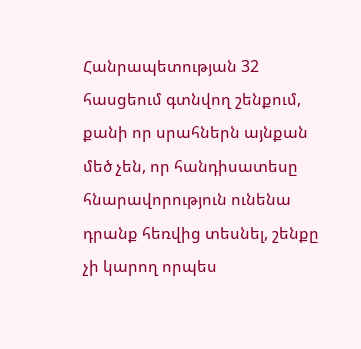Հանրապետության 32 հասցեում գտնվող շենքում, քանի որ սրահներն այնքան մեծ չեն, որ հանդիսատեսը հնարավորություն ունենա դրանք հեռվից տեսնել, շենքը չի կարող որպես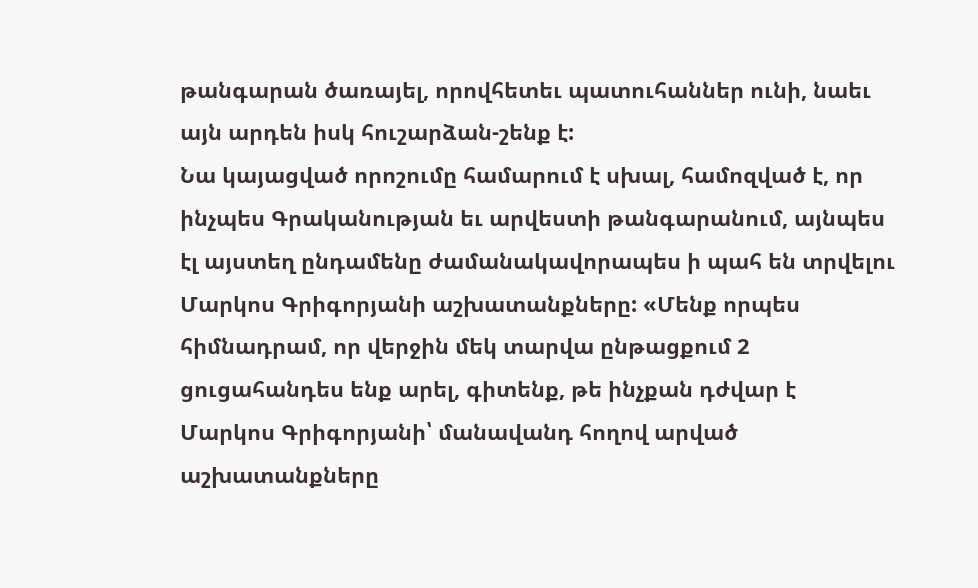թանգարան ծառայել, որովհետեւ պատուհաններ ունի, նաեւ այն արդեն իսկ հուշարձան-շենք է:
Նա կայացված որոշումը համարում է սխալ, համոզված է, որ ինչպես Գրականության եւ արվեստի թանգարանում, այնպես էլ այստեղ ընդամենը ժամանակավորապես ի պահ են տրվելու Մարկոս Գրիգորյանի աշխատանքները: «Մենք որպես հիմնադրամ, որ վերջին մեկ տարվա ընթացքում 2 ցուցահանդես ենք արել, գիտենք, թե ինչքան դժվար է Մարկոս Գրիգորյանի՝ մանավանդ հողով արված աշխատանքները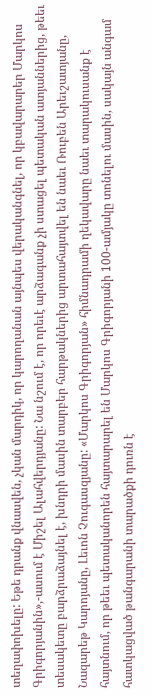տեղափոխելը: Եթե դրանք վնասվեն, չկան մարդիկ, որ կարողանան այնպես վերականգնել, որ կբավարարեր Մարկոս Գրիգորյանին»,-ասում է Միշել Ալահվերդյանը: Նա նշում է, որ որեւէ արձագանք չի ստացել պետական ատյաններից, թեեւ տեսակետը բարձրաձայնել է, խնդրի մասին տարբեր հարթակներից արտահայտվել են նաեւ Ռուբեն Արեւշատյանը, Նազարեթ Կարոյանը, Լեւոն Չուգասզյանը: «Մարկոս Գրիգորյան» հիմնադրամի ղեկավարը նաեւ տարակուսանք է հայտնում, որ թեեւ պետականորեն հայտարարել են Մարկոս Գրիգորյանի 100-ամյակը տոնելու մասին, սակայն անգամ հատկացված թանգարանի տարածքի դուռն է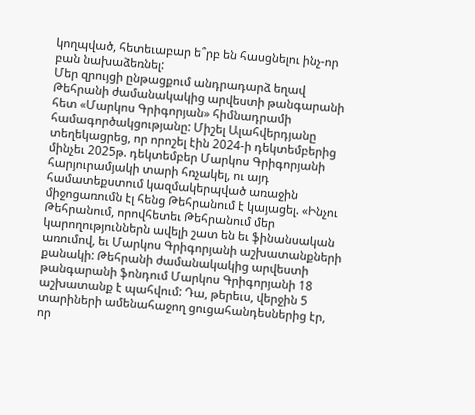կողպված, հետեւաբար ե՞րբ են հասցնելու ինչ-որ բան նախաձեռնել:
Մեր զրույցի ընթացքում անդրադարձ եղավ Թեհրանի ժամանակակից արվեստի թանգարանի հետ «Մարկոս Գրիգորյան» հիմնադրամի համագործակցությանը: Միշել Ալահվերդյանը տեղեկացրեց, որ որոշել էին 2024-ի դեկտեմբերից մինչեւ 2025թ. դեկտեմբեր Մարկոս Գրիգորյանի հարյուրամյակի տարի հռչակել, ու այդ համատեքստում կազմակերպված առաջին միջոցառումն էլ հենց Թեհրանում է կայացել. «Ինչու Թեհրանում, որովհետեւ Թեհրանում մեր կարողություններն ավելի շատ են եւ ֆինանսական առումով, եւ Մարկոս Գրիգորյանի աշխատանքների քանակի: Թեհրանի ժամանակակից արվեստի թանգարանի ֆոնդում Մարկոս Գրիգորյանի 18 աշխատանք է պահվում: Դա, թերեւս, վերջին 5 տարիների ամենահաջող ցուցահանդեսներից էր, որ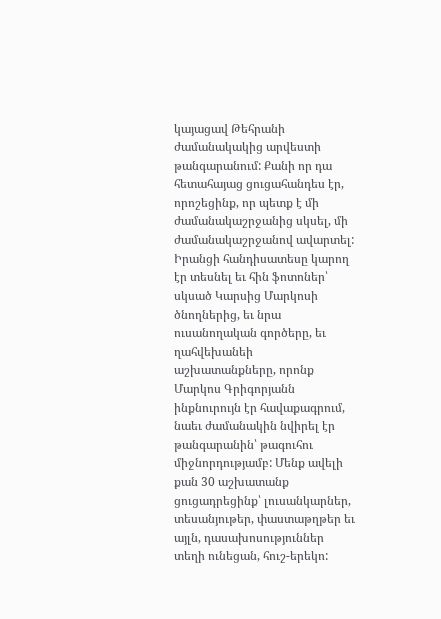կայացավ Թեհրանի ժամանակակից արվեստի թանգարանում: Քանի որ դա հետահայաց ցուցահանդես էր, որոշեցինք, որ պետք է մի ժամանակաշրջանից սկսել, մի ժամանակաշրջանով ավարտել: Իրանցի հանդիսատեսը կարող էր տեսնել եւ հին ֆոտոներ՝ սկսած Կարսից Մարկոսի ծնողներից, եւ նրա ուսանողական գործերը, եւ ղահվեխանեի աշխատանքները, որոնք Մարկոս Գրիգորյանն ինքնուրույն էր հավաքագրում, նաեւ ժամանակին նվիրել էր թանգարանին՝ թագուհու միջնորդությամբ: Մենք ավելի քան 30 աշխատանք ցուցադրեցինք՝ լուսանկարներ, տեսանյութեր, փաստաթղթեր եւ այլն, դասախոսություններ տեղի ունեցան, հուշ-երեկո: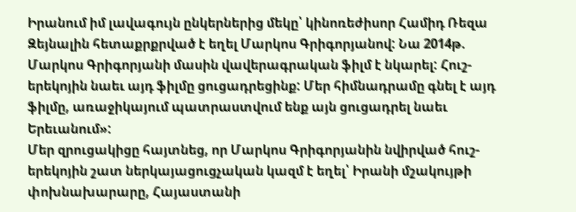Իրանում իմ լավագույն ընկերներից մեկը՝ կինոռեժիսոր Համիդ Ռեզա Զեյնալին հետաքրքրված է եղել Մարկոս Գրիգորյանով: Նա 2014թ. Մարկոս Գրիգորյանի մասին վավերագրական ֆիլմ է նկարել: Հուշ-երեկոյին նաեւ այդ ֆիլմը ցուցադրեցինք: Մեր հիմնադրամը գնել է այդ ֆիլմը, առաջիկայում պատրաստվում ենք այն ցուցադրել նաեւ Երեւանում»:
Մեր զրուցակիցը հայտնեց, որ Մարկոս Գրիգորյանին նվիրված հուշ-երեկոյին շատ ներկայացուցչական կազմ է եղել՝ Իրանի մշակույթի փոխնախարարը, Հայաստանի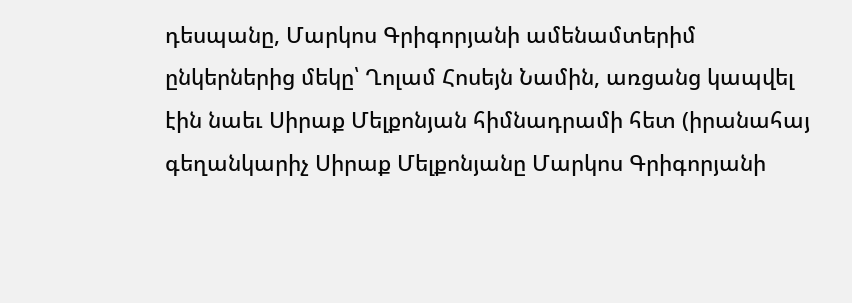դեսպանը, Մարկոս Գրիգորյանի ամենամտերիմ ընկերներից մեկը՝ Ղոլամ Հոսեյն Նամին, առցանց կապվել էին նաեւ Սիրաք Մելքոնյան հիմնադրամի հետ (իրանահայ գեղանկարիչ Սիրաք Մելքոնյանը Մարկոս Գրիգորյանի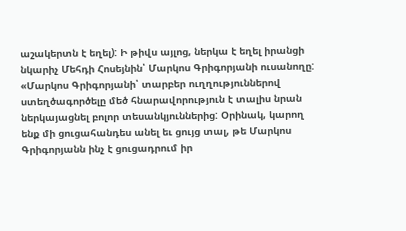աշակերտն է եղել): Ի թիվս այլոց, ներկա է եղել իրանցի նկարիչ Մեհդի Հոսեյնին՝ Մարկոս Գրիգորյանի ուսանողը:
«Մարկոս Գրիգորյանի՝ տարբեր ուղղություններով ստեղծագործելը մեծ հնարավորություն է տալիս նրան ներկայացնել բոլոր տեսանկյուններից: Օրինակ, կարող ենք մի ցուցահանդես անել եւ ցույց տալ, թե Մարկոս Գրիգորյանն ինչ է ցուցադրում իր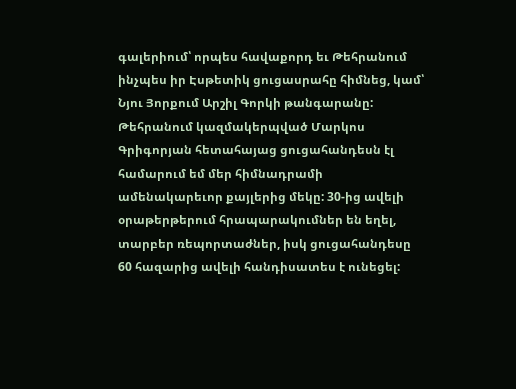գալերիում՝ որպես հավաքորդ եւ Թեհրանում ինչպես իր Էսթետիկ ցուցասրահը հիմնեց, կամ՝ Նյու Յորքում Արշիլ Գորկի թանգարանը: Թեհրանում կազմակերպված Մարկոս Գրիգորյան հետահայաց ցուցահանդեսն էլ համարում եմ մեր հիմնադրամի ամենակարեւոր քայլերից մեկը: 30-ից ավելի օրաթերթերում հրապարակումներ են եղել, տարբեր ռեպորտաժներ, իսկ ցուցահանդեսը 60 հազարից ավելի հանդիսատես է ունեցել: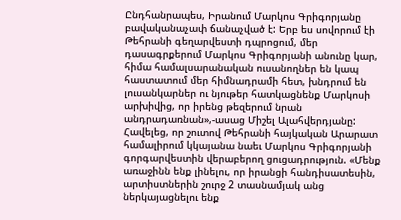Ընդհանրապես, Իրանում Մարկոս Գրիգորյանը բավականաչափ ճանաչված է: Երբ ես սովորում էի Թեհրանի գեղարվեստի դպրոցում, մեր դասագրքերում Մարկոս Գրիգորյանի անունը կար, հիմա համալսարանական ուսանողներ են կապ հաստատում մեր հիմնադրամի հետ, խնդրում են լուսանկարներ ու նյութեր հատկացնենք Մարկոսի արխիվից, որ իրենց թեզերում նրան անդրադառնան»,-ասաց Միշել Ալահվերդյանը:
Հավելեց, որ շուտով Թեհրանի հայկական Արարատ համալիրում կկայանա նաեւ Մարկոս Գրիգորյանի գորգարվեստին վերաբերող ցուցադրություն. «Մենք առաջինն ենք լինելու, որ իրանցի հանդիսատեսին, արտիստներին շուրջ 2 տասնամյակ անց ներկայացնելու ենք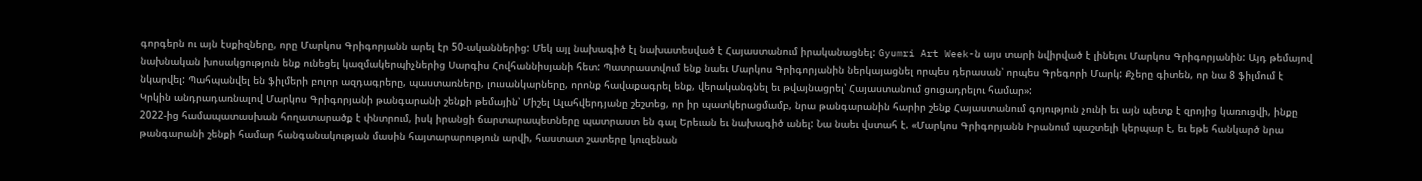գորգերն ու այն էսքիզները, որը Մարկոս Գրիգորյանն արել էր 50-ականներից: Մեկ այլ նախագիծ էլ նախատեսված է Հայաստանում իրականացնել: Gyumri Art Week-ն այս տարի նվիրված է լինելու Մարկոս Գրիգորյանին: Այդ թեմայով նախնական խոսակցություն ենք ունեցել կազմակերպիչներից Սարգիս Հովհաննիսյանի հետ: Պատրաստվում ենք նաեւ Մարկոս Գրիգորյանին ներկայացնել որպես դերասան՝ որպես Գրեգորի Մարկ: Քչերը գիտեն, որ նա 8 ֆիլմում է նկարվել: Պահպանվել են ֆիլմերի բոլոր ազդագրերը, պաստառները, լուսանկարները, որոնք հավաքագրել ենք, վերականգնել եւ թվայնացրել՝ Հայաստանում ցուցադրելու համար»:
Կրկին անդրադառնալով Մարկոս Գրիգորյանի թանգարանի շենքի թեմային՝ Միշել Ալահվերդյանը շեշտեց, որ իր պատկերացմամբ, նրա թանգարանին հարիր շենք Հայաստանում գոյություն չունի եւ այն պետք է զրոյից կառուցվի, ինքը 2022-ից համապատասխան հողատարածք է փնտրում, իսկ իրանցի ճարտարապետները պատրաստ են գալ Երեւան եւ նախագիծ անել: Նա նաեւ վստահ է. «Մարկոս Գրիգորյանն Իրանում պաշտելի կերպար է, եւ եթե հանկարծ նրա թանգարանի շենքի համար հանգանակության մասին հայտարարություն արվի, հաստատ շատերը կուզենան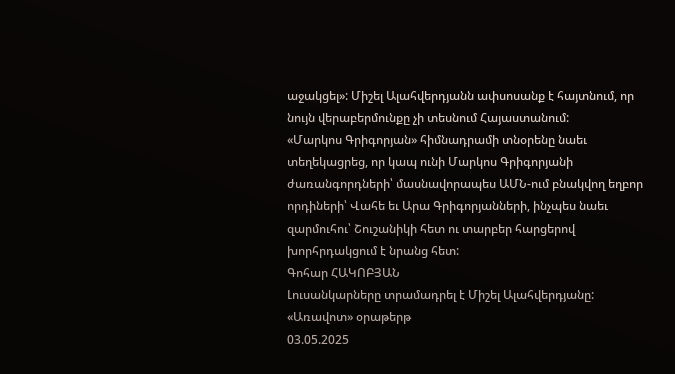աջակցել»: Միշել Ալահվերդյանն ափսոսանք է հայտնում, որ նույն վերաբերմունքը չի տեսնում Հայաստանում:
«Մարկոս Գրիգորյան» հիմնադրամի տնօրենը նաեւ տեղեկացրեց, որ կապ ունի Մարկոս Գրիգորյանի ժառանգորդների՝ մասնավորապես ԱՄՆ-ում բնակվող եղբոր որդիների՝ Վահե եւ Արա Գրիգորյանների, ինչպես նաեւ զարմուհու՝ Շուշանիկի հետ ու տարբեր հարցերով խորհրդակցում է նրանց հետ:
Գոհար ՀԱԿՈԲՅԱՆ
Լուսանկարները տրամադրել է Միշել Ալահվերդյանը:
«Առավոտ» օրաթերթ
03.05.2025